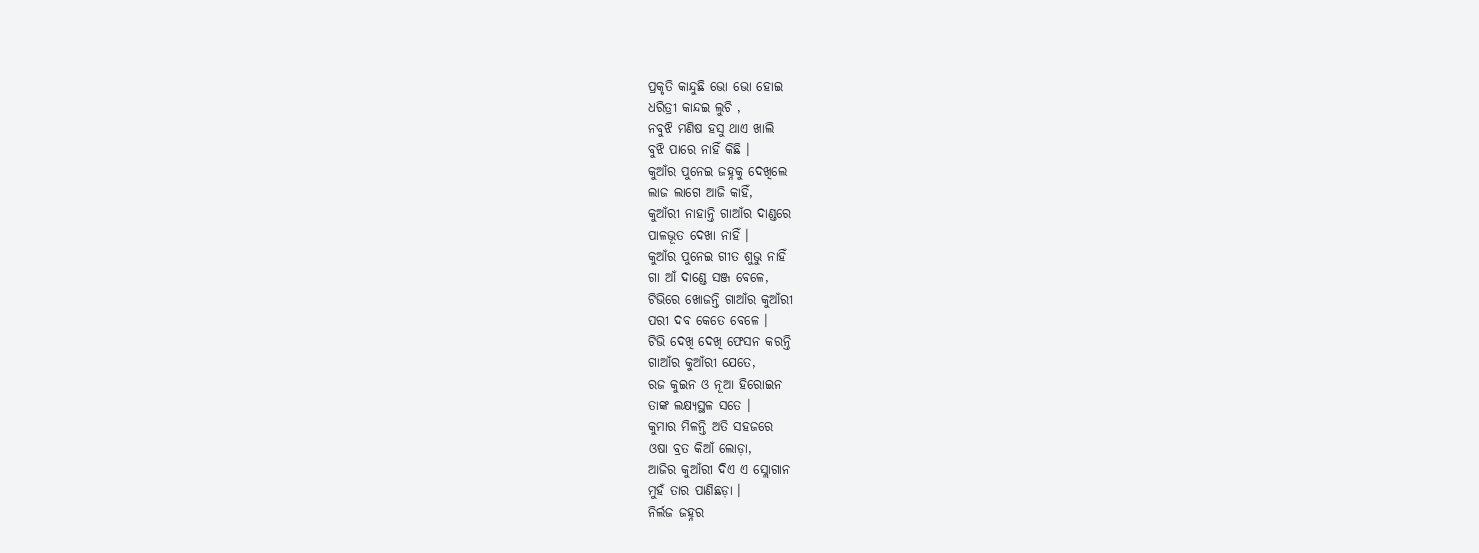ପ୍ରକୃତି କାନ୍ଦୁଛି ଭୋ ଭୋ ହୋଇ
ଧରିତ୍ରୀ କାନ୍ଦଇ ଲୁଚି ,
ନବୁଝି ମଣିଷ ହସୁ ଥାଏ ଖାଲି
ବୁଝି ପାରେ ନାହିଁ କିଛି ।
କୁଆଁର ପୁନେଇ ଜହ୍ନକୁ ଦେଖିଲେ
ଲାଜ ଲାଗେ ଆଜି କାହିଁ,
କୁଆଁରୀ ନାହାନ୍ତି ଗାଆଁର ଦାଣ୍ଡରେ
ପାଳଭୂତ ଦେଖା ନାହିଁ ।
କୁଆଁର ପୁନେଇ ଗୀତ ଶୁଭୁ ନାହିଁ
ଗା ଆଁ ଦାଣ୍ଡେ ସଞ୍ଜ ବେଳେ,
ଟିଭିରେ ଖୋଜନ୍ତି ଗାଆଁର କୁଆଁରୀ
ପରୀ ଦବ କେତେ ବେଳେ ।
ଟିଭି ଦେଖି ଦେଖି ଫେସନ କରନ୍ତି
ଗାଆଁର କୁଆଁରୀ ଯେତେ,
ରଜ କୁଇନ ଓ ନୂଆ ହିରୋଇନ
ତାଙ୍କ ଲକ୍ଷ୍ୟସ୍ଥଳ ସତେ ।
କୁମାର ମିଳନ୍ତି ଅତି ସହଜରେ
ଓଷା ବ୍ରତ କିଆଁ ଲୋଡ଼ା,
ଆଜିର କୁଆଁରୀ ଦିଏ ଏ ସ୍ଲୋଗାନ
ମୁହଁ ତାର ପାଣିଛଡ଼ା ।
ନିର୍ଲଜ ଜହ୍ନର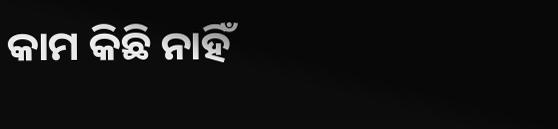କାମ କିଛି ନାହିଁ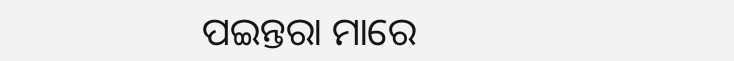ପଇନ୍ତରା ମାରେ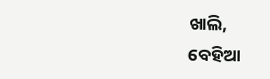ଖାଲି,
ବେହିଆ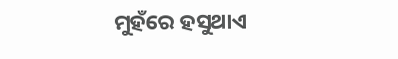ମୁହଁରେ ହସୁଥାଏ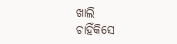ଖାଲି
ଚାହିଁକିସେ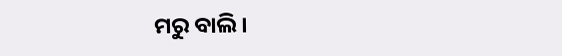ମରୁ ବାଲି ।